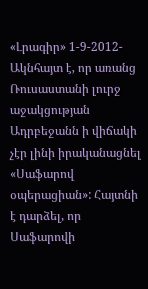«Լրագիր» 1-9-2012- Ակնհայտ է, որ առանց Ռուսաստանի լուրջ աջակցության Ադրբեջանն ի վիճակի չէր լինի իրականացնել «Սաֆարով օպերացիան»: Հայտնի է դարձել, որ Սաֆարովի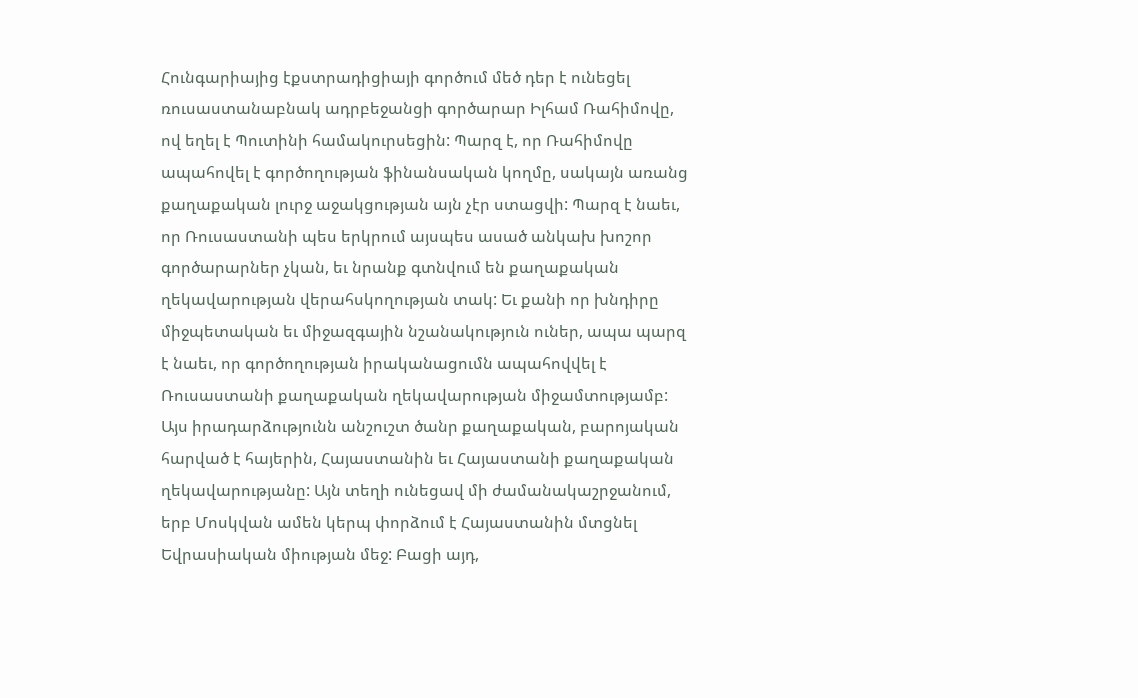Հունգարիայից էքստրադիցիայի գործում մեծ դեր է ունեցել ռուսաստանաբնակ ադրբեջանցի գործարար Իլհամ Ռահիմովը, ով եղել է Պուտինի համակուրսեցին: Պարզ է, որ Ռահիմովը ապահովել է գործողության ֆինանսական կողմը, սակայն առանց քաղաքական լուրջ աջակցության այն չէր ստացվի: Պարզ է նաեւ, որ Ռուսաստանի պես երկրում այսպես ասած անկախ խոշոր գործարարներ չկան, եւ նրանք գտնվում են քաղաքական ղեկավարության վերահսկողության տակ: Եւ քանի որ խնդիրը միջպետական եւ միջազգային նշանակություն ուներ, ապա պարզ է նաեւ, որ գործողության իրականացումն ապահովվել է Ռուսաստանի քաղաքական ղեկավարության միջամտությամբ: Այս իրադարձությունն անշուշտ ծանր քաղաքական, բարոյական հարված է հայերին, Հայաստանին եւ Հայաստանի քաղաքական ղեկավարությանը: Այն տեղի ունեցավ մի ժամանակաշրջանում, երբ Մոսկվան ամեն կերպ փորձում է Հայաստանին մտցնել Եվրասիական միության մեջ: Բացի այդ,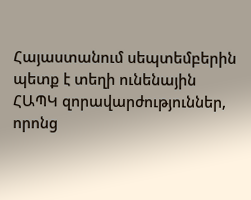Հայաստանում սեպտեմբերին պետք է տեղի ունենային ՀԱՊԿ զորավարժություններ, որոնց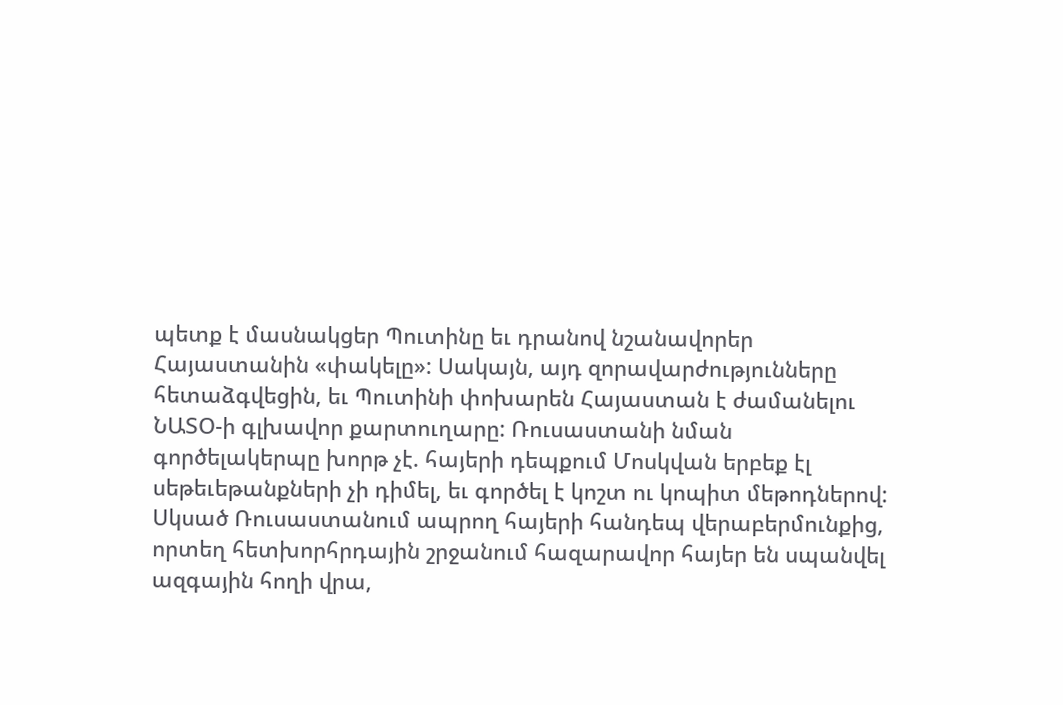պետք է մասնակցեր Պուտինը եւ դրանով նշանավորեր Հայաստանին «փակելը»: Սակայն, այդ զորավարժությունները հետաձգվեցին, եւ Պուտինի փոխարեն Հայաստան է ժամանելու ՆԱՏՕ-ի գլխավոր քարտուղարը: Ռուսաստանի նման գործելակերպը խորթ չէ. հայերի դեպքում Մոսկվան երբեք էլ սեթեւեթանքների չի դիմել, եւ գործել է կոշտ ու կոպիտ մեթոդներով: Սկսած Ռուսաստանում ապրող հայերի հանդեպ վերաբերմունքից, որտեղ հետխորհրդային շրջանում հազարավոր հայեր են սպանվել ազգային հողի վրա,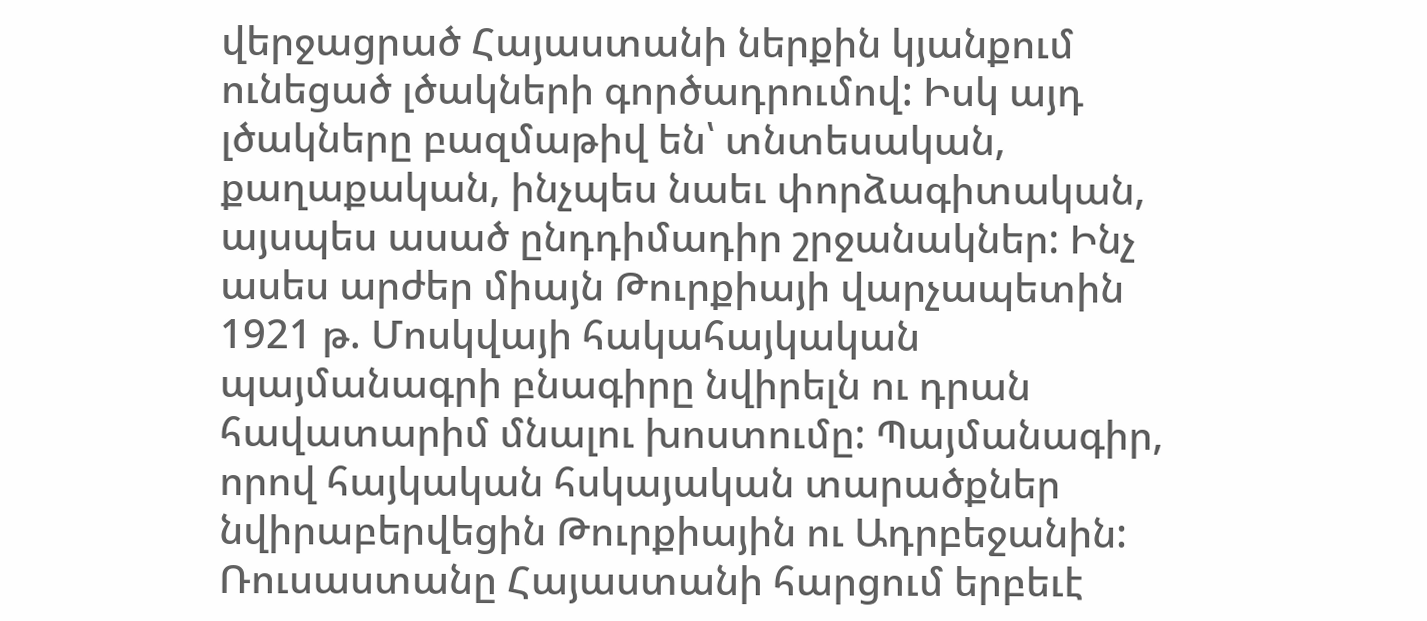վերջացրած Հայաստանի ներքին կյանքում ունեցած լծակների գործադրումով: Իսկ այդ լծակները բազմաթիվ են՝ տնտեսական, քաղաքական, ինչպես նաեւ փորձագիտական, այսպես ասած ընդդիմադիր շրջանակներ: Ինչ ասես արժեր միայն Թուրքիայի վարչապետին 1921 թ. Մոսկվայի հակահայկական պայմանագրի բնագիրը նվիրելն ու դրան հավատարիմ մնալու խոստումը: Պայմանագիր, որով հայկական հսկայական տարածքներ նվիրաբերվեցին Թուրքիային ու Ադրբեջանին: Ռուսաստանը Հայաստանի հարցում երբեւէ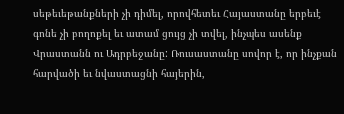սեթեւեթանքների չի դիմել, որովհետեւ Հայաստանը երբեւէ գոնե չի բողոքել եւ ատամ ցույց չի տվել, ինչպես ասենք Վրաստանն ու Ադրբեջանը: Ռուսաստանը սովոր է, որ ինչքան հարվածի եւ նվաստացնի հայերին,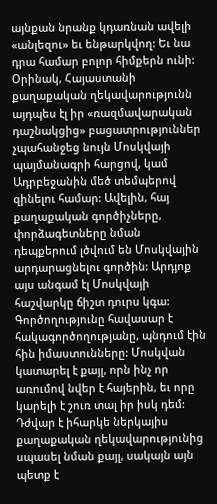այնքան նրանք կդառնան ավելի «անլեզու» եւ ենթարկվող: Եւ նա դրա համար բոլոր հիմքերն ունի: Օրինակ, Հայաստանի քաղաքական ղեկավարությունն այդպես էլ իր «ռազմավարական դաշնակցից» բացատրություններ չպահանջեց նույն Մոսկվայի պայմանագրի հարցով, կամ Ադրբեջանին մեծ տեմպերով զինելու համար: Ավելին, հայ քաղաքական գործիչները, փորձագետները նման դեպքերում լծվում են Մոսկվային արդարացնելու գործին: Արդյոք այս անգամ էլ Մոսկվայի հաշվարկը ճիշտ դուրս կգա: Գործողությունը հավասար է հակագործողությանը, պնդում էին հին իմաստունները: Մոսկվան կատարել է քայլ, որն ինչ որ առումով նվեր է հայերին, եւ որը կարելի է շուռ տալ իր իսկ դեմ: Դժվար է իհարկե ներկայիս քաղաքական ղեկավարությունից սպասել նման քայլ, սակայն այն պետք է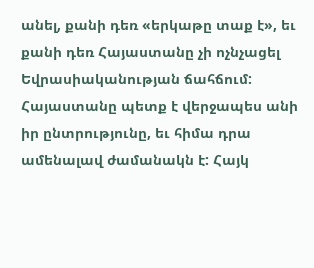անել, քանի դեռ «երկաթը տաք է», եւ քանի դեռ Հայաստանը չի ոչնչացել Եվրասիականության ճահճում: Հայաստանը պետք է վերջապես անի իր ընտրությունը, եւ հիմա դրա ամենալավ ժամանակն է: Հայկ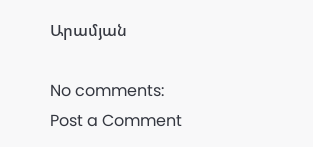Արամյան

No comments:
Post a Comment